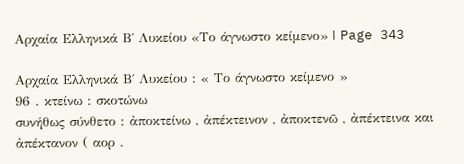Αρχαία Ελληνικά Β΄ Λυκείου «Το άγνωστο κείμενο» | Page 343

Αρχαία Ελληνικά Β΄ Λυκείου : « Το άγνωστο κείμενο »
96 . κτείνω : σκοτώνω
συνήθως σύνθετο : ἀποκτείνω , ἀπέκτεινον , ἀποκτενῶ , ἀπέκτεινα και ἀπέκτανον ( αορ .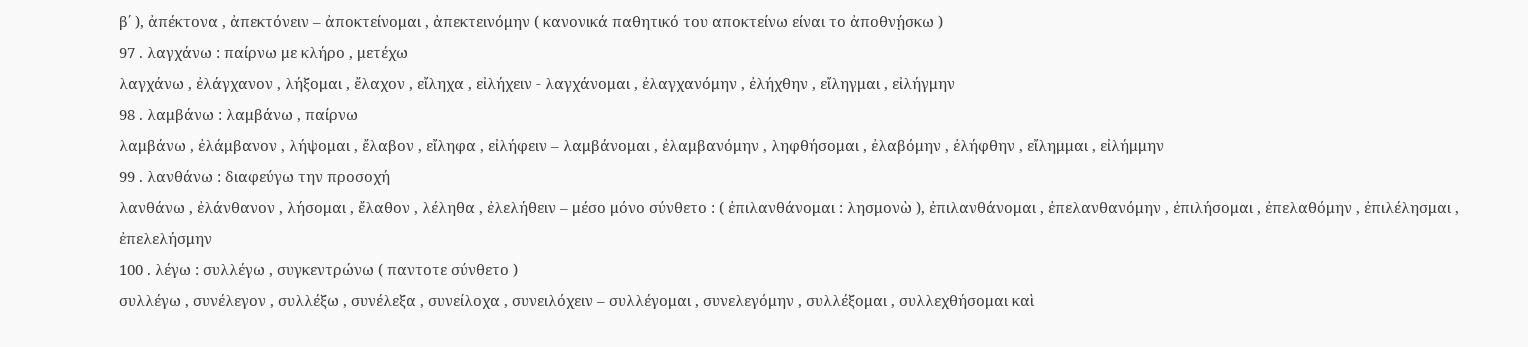β΄ ), ἀπέκτονα , ἀπεκτόνειν – ἀποκτείνομαι , ἀπεκτεινόμην ( κανονικά παθητικό του αποκτείνω είναι το ἀποθνῄσκω )
97 . λαγχάνω : παίρνω με κλήρο , μετέχω
λαγχάνω , ἐλάγχανον , λήξομαι , ἔλαχον , εἴληχα , εἰλήχειν - λαγχάνομαι , ἐλαγχανόμην , ἐλήχθην , εἴληγμαι , εἰλήγμην
98 . λαμβάνω : λαμβάνω , παίρνω
λαμβάνω , ἐλάμβανον , λήψομαι , ἔλαβον , εἴληφα , εἰλήφειν – λαμβάνομαι , ἐλαμβανόμην , ληφθήσομαι , ἐλαβόμην , ἐλήφθην , εἴλημμαι , εἰλήμμην
99 . λανθάνω : διαφεύγω την προσοχή
λανθάνω , ἐλάνθανον , λήσομαι , ἔλαθον , λέληθα , ἐλελήθειν – μέσο μόνο σύνθετο : ( ἐπιλανθάνομαι : λησμονὼ ), ἐπιλανθάνομαι , ἐπελανθανόμην , ἐπιλήσομαι , ἐπελαθόμην , ἐπιλέλησμαι , ἐπελελήσμην
100 . λέγω : συλλέγω , συγκεντρώνω ( παντοτε σύνθετο )
συλλέγω , συνέλεγον , συλλέξω , συνέλεξα , συνείλοχα , συνειλόχειν – συλλέγομαι , συνελεγόμην , συλλέξομαι , συλλεχθήσομαι καὶ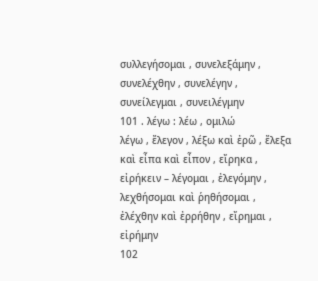συλλεγήσομαι , συνελεξάμην , συνελέχθην , συνελέγην , συνείλεγμαι , συνειλέγμην
101 . λέγω : λέω , ομιλώ
λέγω , ἔλεγον , λέξω καὶ ἐρῶ , ἔλεξα καὶ εἶπα καὶ εἶπον , εἴρηκα , εἰρήκειν – λέγομαι , ἐλεγόμην , λεχθήσομαι καὶ ῥηθήσομαι , ἐλέχθην καὶ ἐρρήθην , εἴρημαι , εἰρήμην
102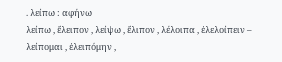. λείπω : αφήνω
λείπω , ἔλειπον , λείψω , ἔλιπον , λέλοιπα , ἐλελοίπειν – λείπομαι , ἐλειπόμην ,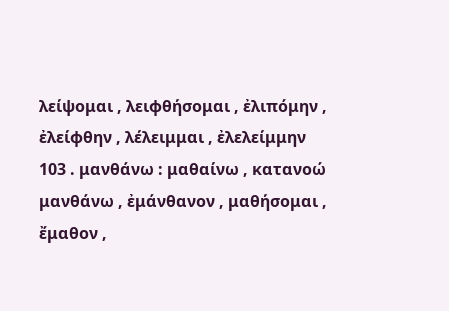λείψομαι , λειφθήσομαι , ἐλιπόμην , ἐλείφθην , λέλειμμαι , ἐλελείμμην
103 . μανθάνω : μαθαίνω , κατανοώ μανθάνω , ἐμάνθανον , μαθήσομαι , ἔμαθον ,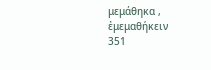μεμάθηκα , ἐμεμαθήκειν
351